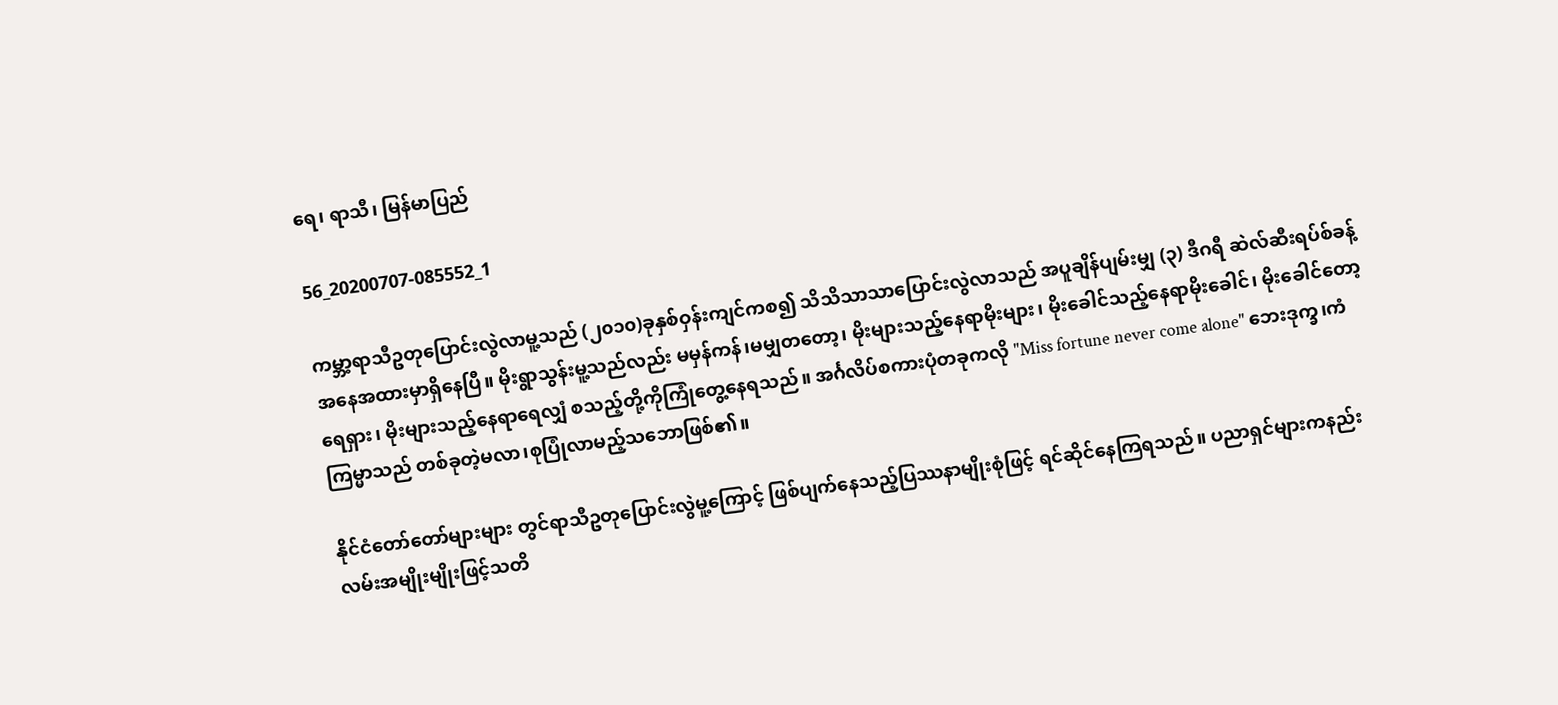ရေ၊ ရာသီ၊ မြန်မာပြည်

56_20200707-085552_1

ကမ္ဘာ့ရာသီဥတုပြောင်းလွဲလာမူ့သည် (၂၀၁၀)ခုနှစ်ဝှန်းကျင်ကစ၍ သိသိသာသာပြောင်းလွဲလာသည် အပူချိန်ပျမ်းမျှ (၃) ဒီဂရီ ဆဲလ်ဆီးရပ်စ်ခန့် အနေအထားမှာရှိနေပြီ။ မိုးရွာသွန်းမူ့သည်လည်း မမှန်ကန်၊မမျှတတော့၊ မိုးများသည့်နေရာမိုးများ၊ မိုးခေါင်သည့်နေရာမိုးခေါင်၊ မိုးခေါင်‌တော့ရေရှား၊ မိုးများသည့်နေရာရေလျှံ စသည့်တို့ကိုကြုံတွေ့နေရသည်။ အင်္ဂလိပ်စကားပုံတခုကလို "Miss fortune never come alone" ဘေးဒုက္ခ၊ကံကြမ္မာသည် တစ်ခုတဲ့မလာ၊စုပြုံလာမည့်သဘောဖြစ်၏။

နိုင်ငံတော်တော်များများ တွင်ရာသီဥတုပြောင်းလွဲမူ့ကြောင့် ဖြစ်ပျက်နေသည့်ပြဿနာမျိုးစုံဖြင့် ရင်ဆိုင်နေကြရသည်။ ပညာရှင်များကနည်းလမ်းအမျိုးမျိုးဖြင့်သတိ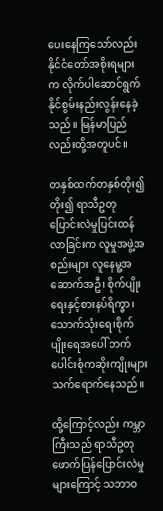ပေးနေကြသော်လည်း နိုင်ငံတော်အစိုးရများက လိုက်ပါဆောင်ရွက်နိုင်စွမ်းနည်းလွန်းနေခဲ့သည်။ မြန်မာပြည်လည်းထို့အတူပင်။

တနှစ်ထက်တနှစ်တိုး၍တိုး၍ ရာသီဥတုပြောင်းလဲမှုပြင်းထန်လာခြင်းက လူမှုအဖွဲ့အစည်းများ လူနေမူ့အဆောက်အဦ၊ စိုက်ပျိုးရေးနှင့်စားနပ်ရိက္ခာ၊ သောက်သုံးရေ၊စိုက်ပျိုးရေအပေါ် ဘက်ပေါင်းစုံကဆိုးကျိုးများသက်ရောက်နေသည်။

ထို့ကြောင့်လည်း ကမ္ဘာကြီးသည် ရာသီဥတုဖောက်ပြန်ပြောင်းလဲမှုများကြောင့် သဘာဝ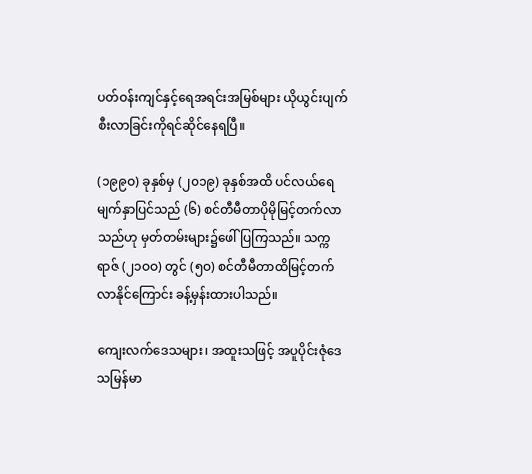ပတ်ဝန်းကျင်နှင့်ရေအရင်းအမြစ်များ ယိုယွင်းပျက်စီးလာခြင်းကိုရင်ဆိုင်နေရပြီ။

(၁၉၉ဝ) ခုနှစ်မှ (၂၀၁၉) ခုနှစ်အထိ ပင်လယ်ရေမျက်နှာပြင်သည် (၆) စင်တီမီတာပိုမိုမြင့်တက်လာသည်ဟု မှတ်တမ်းများ၌ဖေါ်ပြကြသည်။ သက္ကရာဇ် (၂၁ဝဝ) တွင် (၅ဝ) စင်တီမီတာထိမြင့်တက် လာနိုင်ကြောင်း ခန့်မှန်းထားပါသည်။

ကျေးလက်ဒေသများ၊ အထူးသဖြင့် အပူပိုင်းဇုံဒေသမြန်မာ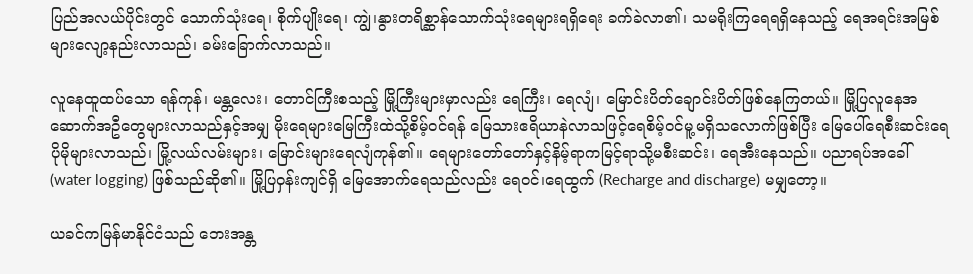ပြည်အလယ်ပိုင်းတွင် သောက်သုံးရေ၊ စိုက်ပျိုးရေ၊ ကျွဲ၊နွားတရိစ္ဆာန်သောက်သုံးရေများရရှိရေး ခက်ခဲလာ၏၊ သမရိုးကြရေရရှိနေသည့် ရေအရင်းအမြစ်များလျော့နည်းလာသည်၊ ခမ်းခြောက်လာသည်။

လူနေထူထပ်သော ရန်ကုန်၊ မန္တလေး၊ တောင်ကြီးစသည့် မြို့ကြီးများမှာလည်း ရေကြီး၊ ရေလျံ၊ မြောင်းပိတ်ချောင်းပိတ်ဖြစ်နေကြတယ်။ မြို့ပြလူနေအဆောက်အဦတွေများလာသည်နှင့်အမျှ မိုးရေများမြေကြီးထဲသို့စိမ့်ဝင်ရန် မြေသားဧရိယာနဲလာသဖြင့်ရေစိမ့်ဝင်မူ့မရှိသလောက်ဖြစ်ပြီး မြေပေါ်ရေစီးဆင်း‌ရေပိုမိုများလာသည်၊ မြို့လယ်လမ်းများ၊ မြောင်းများရေလျံကုန်၏။ ‌ရေများတော်တော်နှင့်နိမ့်ရာကမြင့်ရာသို့မစီးဆင်း၊‌ ရေအီးနေသည်။ ပညာရပ်အခေါ် (water logging) ဖြစ်သည်ဆို၏။ မြို့ပြဝှန်းကျင်ရှိ မြေအောက်ရေသည်လည်း ရေဝင်၊ရေထွက် (Recharge and discharge) မမျှတော့။

ယခင်ကမြန်မာနိုင်ငံသည် ဘေးအန္တ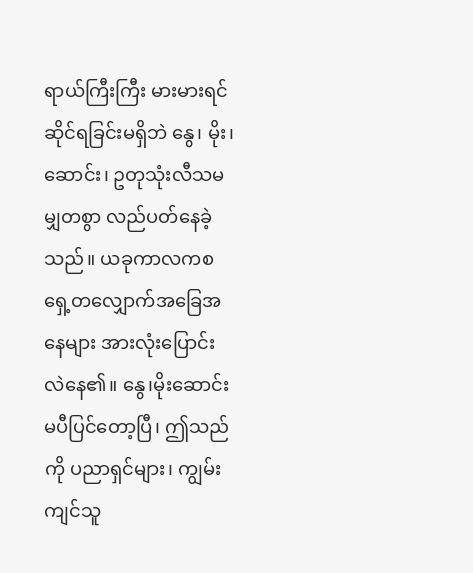ရာယ်ကြီးကြီး မားမားရင်ဆိုင်ရခြင်းမရှိဘဲ နွေ၊ မိုး၊ ဆောင်း၊ ဥတုသုံးလီသမမျှတစွာ လည်ပတ်နေခဲ့သည်။ ယခုကာလကစ ရှေ့တလျှောက်အခြေအနေများ အားလုံးပြောင်းလဲနေ၏။ နွေ၊မိုးဆောင်းမပီပြင်တော့ပြီ၊ ဤသည်ကို ပညာရှင်များ၊ ကျွမ်းကျင်သူ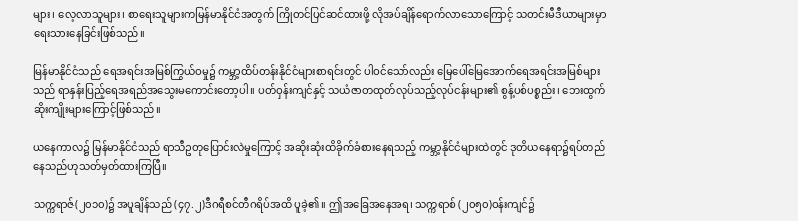များ၊ လေ့လာသူများ၊ စာရေးသူများကမြန်မာနိုင်ငံအတွက် ကြိုတင်ပြင်ဆင်ထားဖို့ လိုအပ်ချိန်ရောက်လာသောကြောင့် သတင်းမီဒီယာများမှာ ရေးသားနေခြင်းဖြစ်သည်။

မြန်မာနိုင်ငံသည် ရေအရင်းအမြစ်ကြွယ်ဝမှု၌ ကမ္ဘာ့ထိပ်တန်းနိုင်ငံများစာရင်းတွင် ပါဝင်သော်လည်း မြေပေါ်မြေအောက်ရေအရင်းအမြစ်များသည် ရာနှန်းပြည့်ရေအရည်အသွေးမကောင်းတော့ပါ။ ပတ်ဝှန်းကျင်နှင့် သယံဇာတထုတ်လုပ်သည့်လုပ်ငန်းများ၏ စွန့်ပစ်ပစ္စည်း၊ ဘေးထွက်ဆိုးကျိုးများကြောင့်ဖြစ်သည်။

ယနေကာလ၌ မြန်မာနိုင်ငံသည် ရာသီဥတုပြောင်းလဲမှုကြောင့် အဆိုးဆုံးထိခိုက်ခံစားနေရသည့် ကမ္ဘာ့နိုင်ငံများထဲတွင် ဒုတိယနေရာ၌ရပ်တည်နေသည်ဟုသတ်မှတ်ထားကြပြီ။

သက္ကရာဇ်(၂၀၁၀)၌ အပူချိန်သည် (၄၇.၂)ဒီဂရီစင်တီဂရိပ်အထိ ပူခဲ့၏။ ဤအခြေအနေအရ၊ သက္ကရာစ် (၂၀၅၀)ဝန်းကျင်၌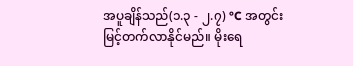အပူချိန်သည်(၁.၃ - ၂.၇) °C အတွင်းမြင့်တက်လာနိုင်မည်။ မိုးရေ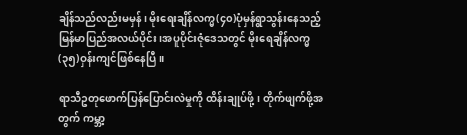ချိန်သည်လည်းမမှန်၊ မိုးရေးချိန်လက္မ(၄၀)ပုံမှန်ရွာသွန်းနေသည့်မြန်မာပြည်အလယ်ပိုင်း၊အပူပိုင်းဇုံဒေသတွင် မိုးရေချိန်လက္မ (၃၅)ဝှန်းကျင်ဖြစ်နေပြီ။

ရာသီဥတုဖောက်ပြန်ပြောင်းလဲမှုကို ထိန်းချုပ်ဖို့၊ တိုက်ဖျက်ဖို့အတွက် ကမ္ဘာ့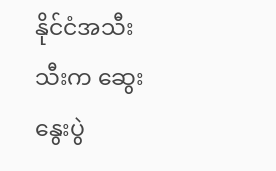နိုင်ငံအသီးသီးက ဆွေးနွေးပွဲ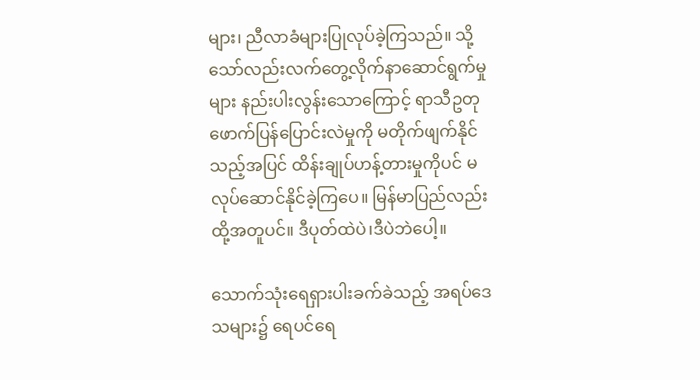များ၊ ညီလာခံများပြုလုပ်ခဲ့ကြသည်။ သို့သော်လည်းလက်တွေ့လိုက်နာဆောင်ရွက်မှုများ နည်းပါးလွန်းသောကြောင့် ရာသီဥတုဖောက်ပြန်ပြောင်းလဲမှုကို မတိုက်ဖျက်နိုင်သည့်အပြင် ထိန်းချုပ်ဟန့်တားမှုကိုပင် မလုပ်ဆောင်နိုင်ခဲ့ကြပေ။ မြန်မာပြည်လည်းထို့အတူပင်။ ဒီပုတ်ထဲပဲ၊ဒီပဲဘဲပေါ့။

သောက်သုံးရေရှားပါးခက်ခဲသည့် အရပ်ဒေသများ၌ ရေပင်ရေ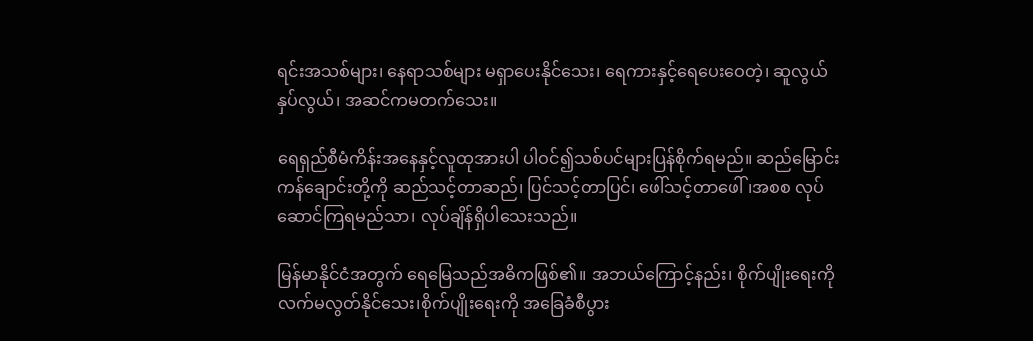ရင်းအသစ်များ၊ နေရာသစ်များ မရှာပေးနိုင်သေး၊ ရေကားနှင့်ရေပေးဝေတဲ့၊ ဆူလွယ်နှပ်လွယ်၊ အဆင်ကမတက်သေး။

ရေရှည်စီမံကိန်းအနေနှင့်လူထုအားပါ ပါဝင်၍သစ်ပင်များပြန်စိုက်ရမည်။ ဆည်မြောင်းကန်ချောင်းတို့ကို ဆည်သင့်တာဆည်၊ ပြင်သင့်တာပြင်၊ ဖေါ်သင့်တာဖေါ်၊အစစ လုပ်ဆောင်ကြရမည်သာ၊ လုပ်ချိန်ရှိပါသေးသည်။

မြန်မာနိုင်ငံအတွက် ရေမြေသည်အဓိကဖြစ်၏။ အဘယ်ကြောင့်နည်း၊ စိုက်ပျိုးရေးကိုလက်မလွတ်နိုင်သေး၊စိုက်ပျိုးရေးကို အခြေခံစီပွား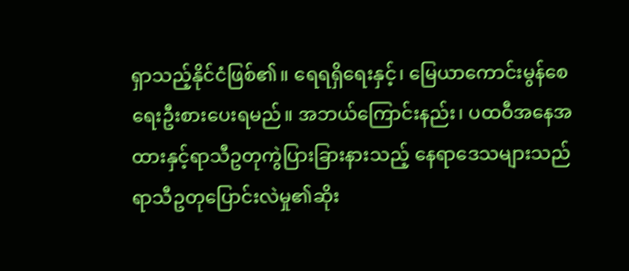ရှာသည့်နိုင်ငံဖြစ်၏။ ရေရရှိရေးနှင့်၊ မြေယာကောင်းမွန်စေရေးဦးစားပေးရမည်။ အဘယ်ကြောင်းနည်း၊ ပထဝီအနေအထားနှင့်ရာသီဥတုကွဲပြားခြားနားသည့် နေရာဒေသများသည် ရာသီဥတုပြောင်းလဲမှု၏ဆိုး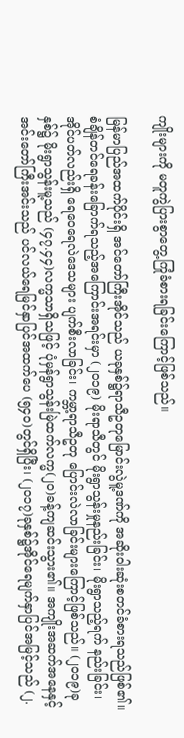ကျိုးများကို မတူကွဲပြားစွာတွေ့ကြုံခံစားရခြင်းကြောင့်ဖြစ်သည်။

မြန်မာပြည်အထက်ပိုင်းရှိ အင်တော်ကြီးအိုင်သည် ယခုနှစ်၌ရာသီဥတုမြောင်းလွဲမူ့ဒဏ်ကို အဆိုးဝါးဆုံးစတင်ခံစားရသည်ဖြစ်၏။ စံချိန်တင်ရေခန်းခြောက်ရသည့်အကြောင်းအရင်းမှာ (၂၀၁၉) မိုးရာသီတွင် မိုးရွာသွန်းမှုနည်းခြင်း၊ မိုးရွာသည့်ရက် နည်းခြင်း၊ အိုင်ပတ်လည်းရှိ ရေဝေရေလဲဒေသများ ပျက်စီးလာခြင်း၊ ကမ္ဘာ့ရာသီဥတု ပြောင်းလဲလာခြင်းများကြောင့်ဖြစ်သည်။ (၂၀၁၉)ခုနှစ်၌ မိုးရွာသွန်းမူ့သည် (၄၇.၄၄)လက္မသာရှိသဖြင့် ပုံမှန်ရွာသွန်းမြဲထက်လက္မ(၂၀)ခန့်ကျဆင်းသွား၏။ အကျိုးအဆက်အနေနှင့်အင်းတော်ကြီးအင်းသည် ပင်လယ်ရေမြင်နှာပြင်အထက်ပေ (၅၄၀)တွင်ရှိပြီး၊ (၂၀၁၇)ခုနှစ်၌အိုင်ရေမျက်နှာပြင်အမြင့်သည် (၂.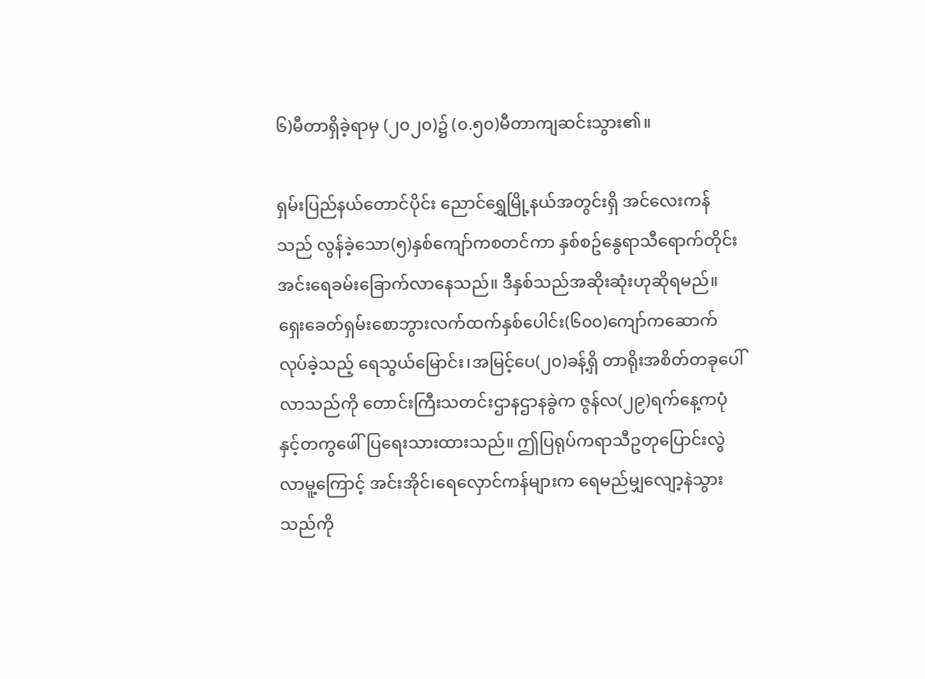၆)မီတာရှိခဲ့ရာမှ (၂၀၂၀)၌ (၀.၅၀)မီတာကျဆင်းသွား၏။

ရှမ်းပြည်နယ်တောင်ပိုင်း ညောင်ရွှေမြို့နယ်အတွင်းရှိ အင်လေးကန်သည် လွန်ခဲ့သော(၅)နှစ်ကျော်ကစတင်ကာ နှစ်စဥ်နွေရာသီရောက်တိုင်း အင်းရေခမ်းခြောက်လာနေသည်။ ဒီနှစ်သည်အဆိုးဆုံးဟုဆိုရမည်။ ရှေးခေတ်ရှမ်းစောဘွားလက်ထက်နှစ်ပေါင်း(၆၀၀)ကျော်ကဆောက်လုပ်ခဲ့သည့် ရေသွယ်မြောင်း၊အမြင့်ပေ(၂၀)ခန့်ရှိ တာရိုးအစိတ်တခုပေါ်လာသည်ကို တောင်းကြီးသတင်းဌာနဌာနခွဲက ဇွန်လ(၂၉)ရက်နေ့ကပုံနှင့်တကွဖေါ်ပြရေးသားထားသည်။ ဤပြရုပ်ကရာသီဥတုပြောင်းလွဲလာမူ့ကြောင့် အင်းအိုင်၊‌ရေလှောင်ကန်များက ရေမည်မျှလျော့နဲသွားသည်ကို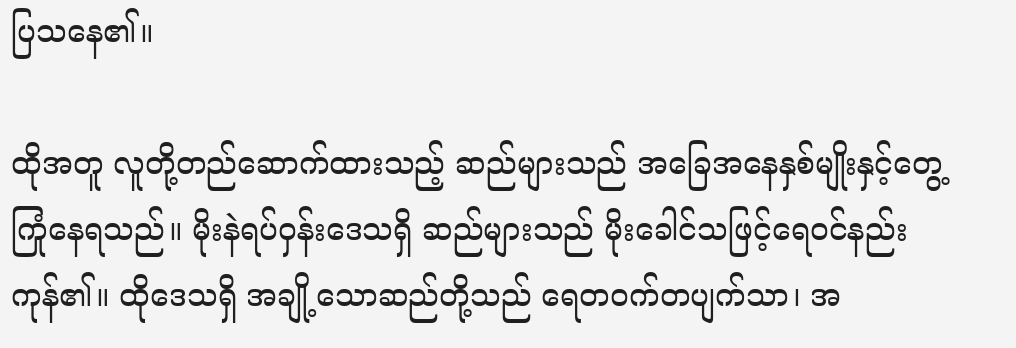ပြသနေ၏။

ထိုအတူ လူတို့တည်ဆောက်ထားသည့် ဆည်များသည် အခြေအနေနှစ်မျိုးနှင့်တွေ့ကြုံနေရသည်။ မိုးနဲရပ်ဝှန်းဒေသရှိ ဆည်များသည် မိုးခေါင်သဖြင့်ရေဝင်နည်းကုန်၏။ ထိုဒေသရှိ အချို့သောဆည်တို့သည် ရေတဝက်တပျက်သာ၊ အ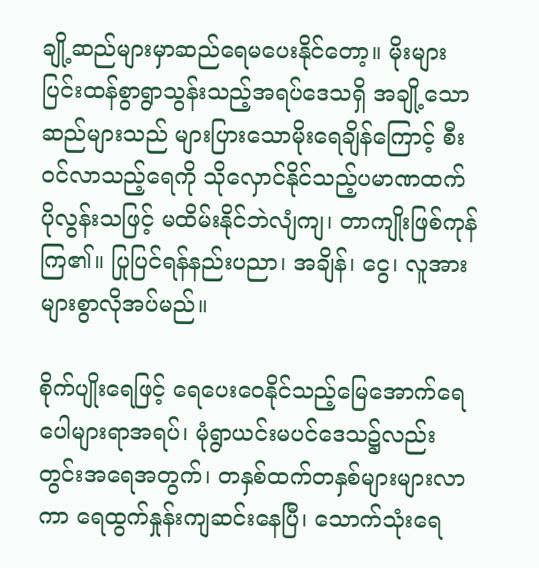ချို့ဆည်များမှာဆည်‌ရေမပေးနိုင်တော့။ မိုးများပြင်းထန်စွာရွာသွန်းသည့်အရပ်ဒေသရှိ အချို့သောဆည်များသည် များပြားသောမိုးရေချိန်ကြောင့် စီးဝင်လာသည့်ရေကို သိုလှောင်နိုင်သည့်ပမာဏထက် ပိုလွန်းသဖြင့် မထိမ်းနိုင်ဘဲလျံကျ၊ တာကျိုးဖြစ်ကုန်ကြ၏။ ပြုပြင်ရန်နည်းပညာ၊ အချိန်၊ ငွေ၊ လူအားများစွာလိုအပ်မည်။

စိုက်ပျိုးရေဖြင့် ရေပေးဝေနိုင်သည့်မြေအောက်‌ရေပေါများရာအရပ်၊ မုံရွာယင်းမပင်ဒေသ၌လည်း တွင်းအရေအတွက်၊ တနှစ်ထက်တနှစ်များများလာကာ ရေထွက်နှုန်းကျဆင်းနေပြီ၊ သောက်သုံးရေ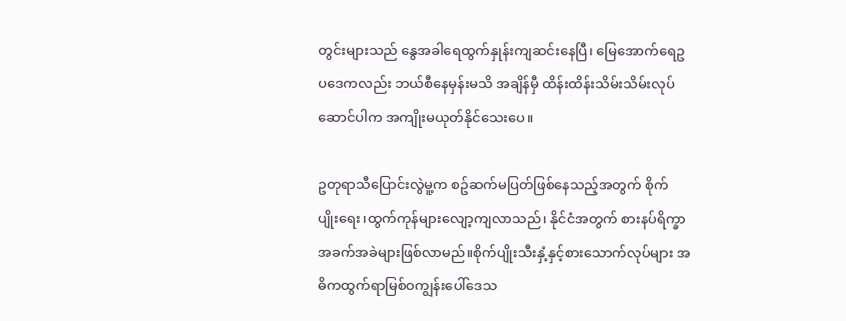တွင်းများသည် နွေအခါရေထွက်နှုန်းကျဆင်းနေပြီ၊ မြေအောက်ရေဥပဒေကလည်း ဘယ်စီနေမှန်းမသိ အချိန်မှီ ထိန်းထိန်းသိမ်းသိမ်းလုပ်ဆောင်ပါက အကျိုးမယုတ်နိုင်သေးပေ။

ဥတုရာသီပြောင်းလွဲမူ့က စဥ်ဆက်မပြတ်ဖြစ်နေသည့်အတွက် စိုက်ပျိုး‌ရေး၊ထွက်ကုန်များလျော့ကျလာသည်၊ နိုင်ငံအတွက် စားနပ်ရိက္ခာအခက်အခဲများဖြစ်လာမည်။စိုက်ပျိုးသီးနှံ့နှင့်စားသောက်လုပ်များ အဓိကထွက်ရာမြစ်ဝကျွန်းပေါ်ဒေသ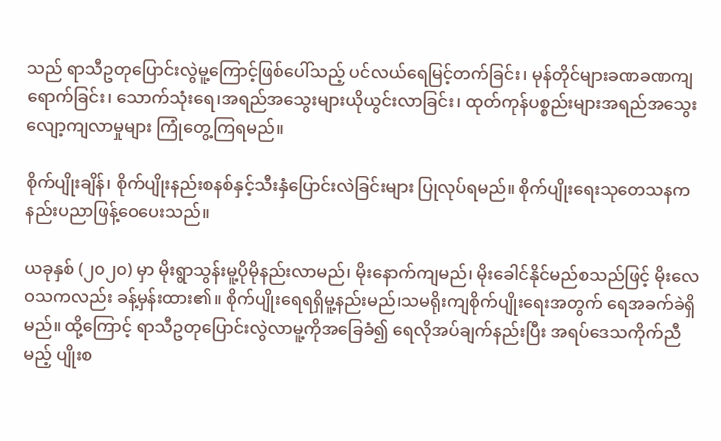သည် ရာသီဥတုပြောင်းလွဲမူ့ကြောင့်ဖြစ်ပေါ်သည့် ပင်လယ်ရေမြင့်တက်ခြင်း၊ မုန်တိုင်များခဏခဏကျရောက်ခြင်း၊ သောက်သုံးရေ၊အရည်အသွေးများယိုယွင်းလာခြင်း၊ ထုတ်ကုန်ပစ္စည်းများအရည်အသွေးလျော့ကျလာမှုများ ကြုံတွေ့ကြရမည်။

စိုက်ပျိုးချိန်၊ စိုက်ပျိုးနည်းစနစ်နှင့်သီးနှံပြောင်းလဲခြင်းများ ပြုလုပ်ရမည်။ စိုက်ပျိုးရေးသုတေသနကနည်းပညာဖြန့်ဝေပေးသည်။

ယခုနှစ် (၂၀၂၀) မှာ မိုးရွာသွန်းမူ့ပိုမိုနည်းလာမည်၊ မိုးနောက်ကျမည်၊ မိုးခေါင်နိုင်မည်စသည်ဖြင့် မိုးလေဝသကလည်း ခန့်မှန်းထား၏။ စိုက်ပျိုးရေရရှိမူ့နည်းမည်၊သမရိုးကျစိုက်ပျိုး‌ရေးအတွက် ရေအခက်ခဲရှိမည်။ ထို့ကြောင့် ရာသီဥတုပြောင်းလွဲလာမူ့ကိုအခြေခံ၍ ရေလိုအပ်ချက်နည်းပြီး အရပ်ဒေသကိုက်ညီမည့် ပျိုးစ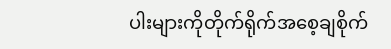ပါးများကိုတိုက်ရိုက်အစေ့ချစိုက်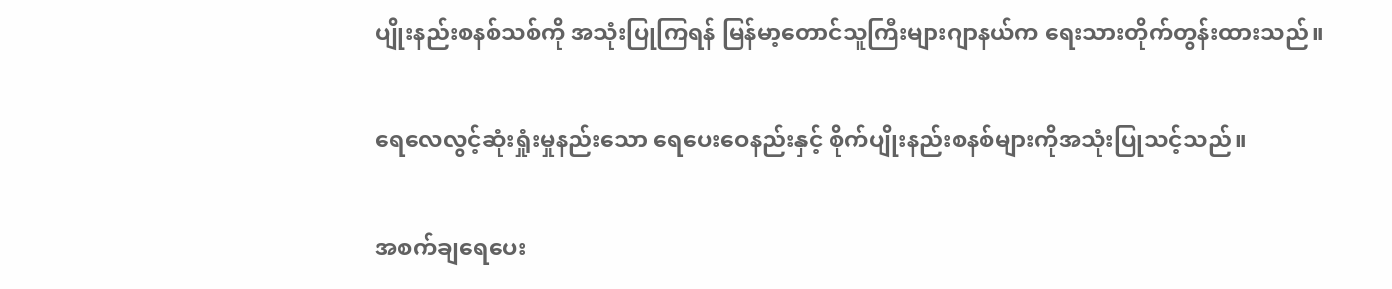ပျိုးနည်းစနစ်သစ်ကို အသုံးပြုကြရန် မြန်မာ့တောင်သူကြီးများဂျာနယ်က ရေးသားတိုက်တွန်းထားသည်။

ရေလေလွင့်ဆုံးရှုံးမှုနည်းသော ရေပေးဝေနည်းနှင့် စိုက်ပျိုးနည်းစနစ်များကိုအသုံးပြုသင့်သည်။

အစက်ချရေပေး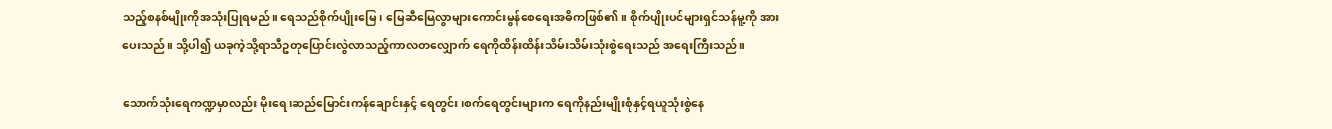သည့်စနစ်မျိုးကိုအသုံးပြုရမည်။ ရေသည်စိုက်ပျိုးမြေ၊ မြေဆီမြေလွာများကောင်းမွန်စေရေးအဓိကဖြစ်၏။ စိုက်ပျိုးပင်များရှင်သန်မူ့ကို အားပေးသည်။ သို့ပါ၍ ယခုကဲ့သို့ရာသီဥတုပြောင်းလွဲလာသည့်ကာလတလျှောက် ရေကိုထိန်းထိန်းသိမ်းသိမ်းသုံးစွဲရေးသည် အရေးကြီးသည်။

သောက်သုံးရေကဏ္ဍမှာလည်း မိုးရေ၊ဆည်မြောင်းကန်ချောင်းနှင့် ရေတွင်း၊စက်ရေတွင်းများက ရေကိုနည်းမျိုးစုံနှင့်ရယူသုံးစွဲနေ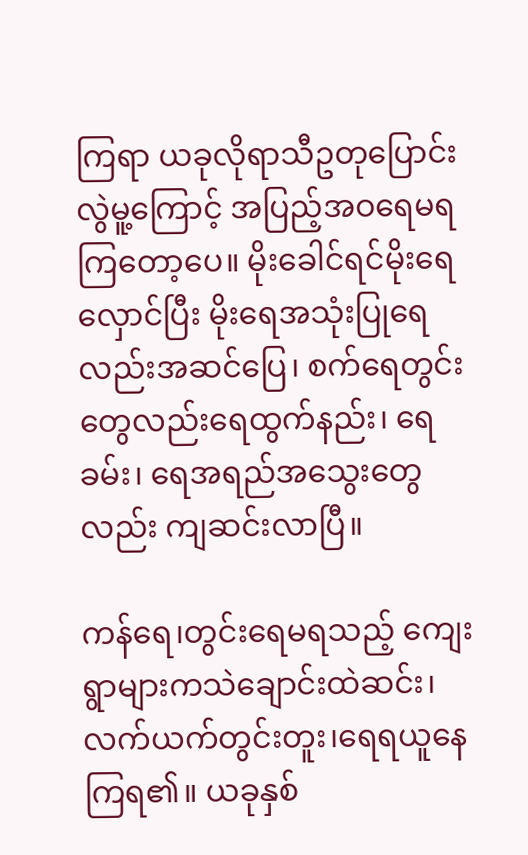ကြရာ ယခုလိုရာသီဥတုပြောင်းလွဲမူ့ကြောင့် အပြည့်အဝရေမရကြ‌တော့ပေ။ မိုးခေါင်ရင်မိုးရေလှောင်ပြီး မိုး‌ရေအသုံးပြုရေလည်းအဆင်ပြေ၊ စက်ရေတွင်းတွေလည်းရေထွက်နည်း၊‌ ရေခမ်း၊ ရေအရည်အသွေးတွေလည်း ကျဆင်းလာပြီ။

ကန်ရေ၊တွင်းရေမရသည့် ကျေးရွာများကသဲချောင်းထဲဆင်း၊ လက်ယက်တွင်းတူး၊ရေရယူနေကြရ၏။ ယခုနှစ်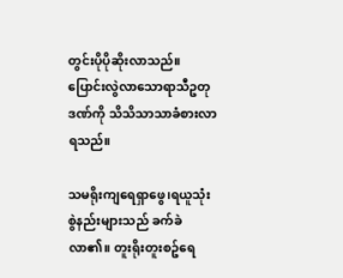တွင်းပိုပိုဆိုးလာသည်။ ပြောင်းလွဲလာသောရာသီဥတုဒဏ်ကို သိသိသာသာခံစားလာရသည်။

သမရိုးကျရေရှာဖွေ၊ရယူသုံးစွဲနည်းများသည် ခက်ခဲလာ၏။ တူးရိုးတူးစဥ်ရေ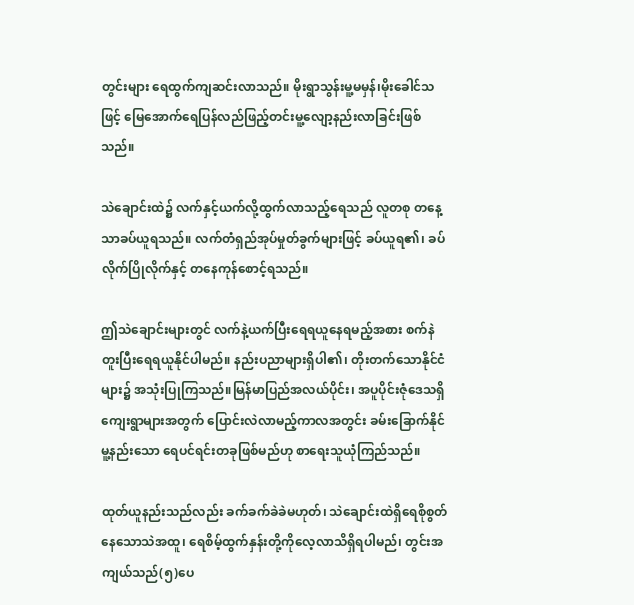တွင်းများ ရေထွက်ကျဆင်းလာသည်။ မိုးရွာသွန်းမူ့မမှန်၊မိုးခေါင်သဖြင့် မြေအောက်ရေပြန်လည်ဖြည့်တင်းမူ့လျော့နည်းလာခြင်းဖြစ်သည်။

သဲချောင်းထဲ၌ လက်နှင့်ယက်လို့ထွက်လာသည့်ရေသည် လူတစု တနေ့သာခပ်ယူရသည်။ လက်တံရှည်အုပ်မှုတ်ခွက်များဖြင့် ခပ်ယူရ၏၊ ခပ်လိုက်ပြိုလိုက်နှင့် တနေကုန်စောင့်ရသည်။

ဤသဲချောင်းများတွင် လက်နဲ့ယက်ပြီးရေရယူနေရမည့်အစား စက်နဲတူးပြီးရေရယူနိုင်ပါမည်။ နည်းပညာများရှိပါ၏၊ တိုးတက်သောနိုင်ငံများ၌ အသုံးပြုကြသည်။မြန်မာပြည်အလယ်ပိုင်း၊ အပူပိုင်းဇုံဒေသရှိ ကျေးရွာများအတွက် ပြောင်းလဲလာမည့်ကာလအတွင်း ခမ်းခြောက်နိုင်မူ့နည်းသော ရေပင်ရင်းတခုဖြစ်မည်ဟု စာရေးသူယုံကြည်သည်။

ထုတ်ယူနည်းသည်လည်း ခက်ခက်ခဲခဲမဟုတ်၊ သဲချောင်းထဲရှိရေစိုစွတ်နေသောသဲအထူ၊ ရေစိမ့်ထွက်နှန်းတို့ကိုလေ့လာသိရှိရပါမည်၊ တွင်းအကျယ်သည်(၅)ပေ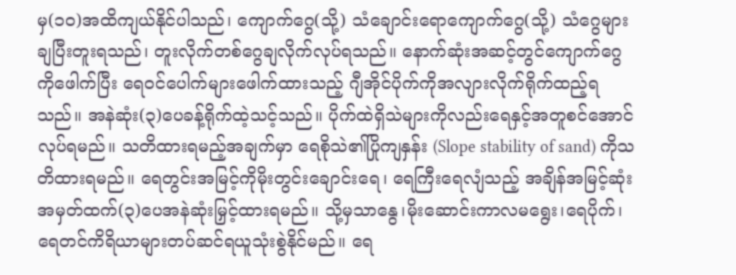မှ(၁၀)အထိကျယ်နိုင်ပါသည်၊ ကျောက်ဂွေ(သို့) သံချောင်းရောကျောက်ဂွေ(သို့) သံဂွေများချပြီးတူးရသည်၊ တူးလိုက်တစ်ဂွေချလိုက်လုပ်ရသည်။ နောက်ဆုံးအဆင့်တွင်ကျောက်ဂွေကိုဖေါက်ပြီး ရေဝင်ပေါက်များဖေါက်ထားသည့် ဂျီအိုင်ပိုက်ကိုအလျားလိုက်ရိုက်ထည့်ရသည်။ အနဲဆုံး(၃)ပေခန့်ရိုက်ထဲ့သင့်သည်။ ပိုက်ထဲရှိသဲများကိုလည်းရေနှင့်အတူစင်အောင်လုပ်ရမည်။ သတိထားရမည့်အချက်မှာ ရေစိုသဲ၏ပြိုကျနှန်း (Slope stability of sand) ကိုသတိထားရမည်။ ရေတွင်းအမြင့်ကိုမိုးတွင်းချောင်းရေ၊ ရေကြီးရေလျံသည့် အချိန်အမြင့်ဆုံးအမှတ်ထက်(၃)ပေအနဲဆုံးမြှင့်ထားရမည်။ သို့မှသာနွေ၊မိုးဆောင်းကာလမရွေး၊ရေပိုက်၊ရေတင်ကိရိယာများတပ်ဆင်ရယူသုံးစွဲနိုင်မည်။ ရေ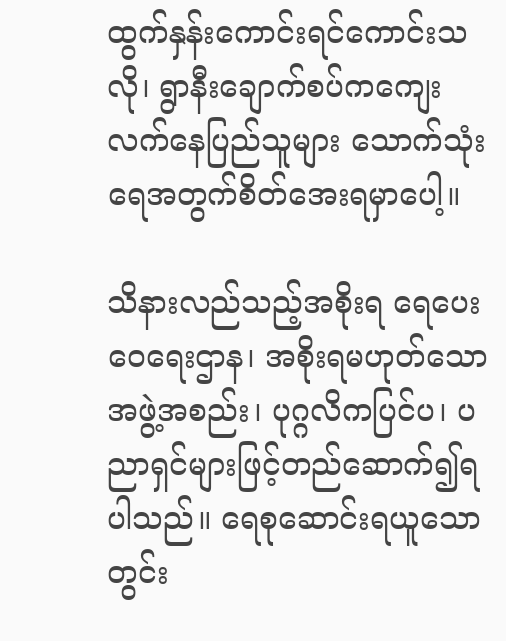ထွက်နှန်းကောင်းရင်ကောင်းသလို၊ ရွာနီးချောက်စပ်ကကျေးလက်နေပြည်သူများ သောက်သုံးရေအတွက်စိတ်အေးရမှာပေါ့။

သိနားလည်သည့်အစိုးရ ရေပေးဝေရေးဌာန၊ အစိုးရမဟုတ်သောအဖွဲ့အစည်း၊ ပုဂ္ဂလိကပြင်ပ၊ ပညာရှင်များဖြင့်တည်ဆောက်၍ရပါသည်။ ရေစုဆောင်းရယူသောတွင်း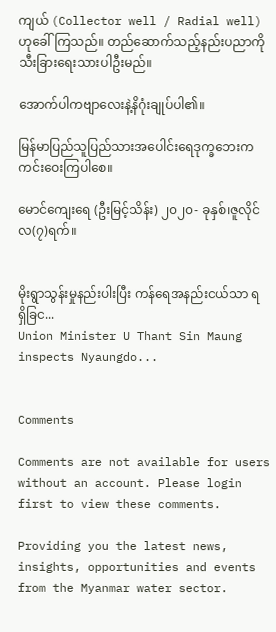ကျယ် (Collector well / Radial well) ဟုခေါ်ကြသည်။ တည်ဆောက်သည့်နည်းပညာကို သီးခြား‌ရေးသားပါဦးမည်။

အောက်ပါကဗျာလေးနဲ့နိဂုံးချုပ်ပါ၏။

မြန်မာပြည်သူပြည်သားအပေါင်း‌ရေဒုက္ခဘေးကကင်းဝေးကြပါစေ။

မောင်ကျေး‌ရေ (ဦးမြင့်သိန်း) ၂၀၂၀- ခုနှစ်၊ဇူလိုင်လ(၇)ရက်။


မိုးရွာသွန်းမှုနည်းပါးပြီး ကန်ရေအနည်းငယ်သာ ရရှိခြင...
Union Minister U Thant Sin Maung inspects Nyaungdo...


Comments

Comments are not available for users without an account. Please login first to view these comments.

Providing you the latest news, insights, opportunities and events from the Myanmar water sector.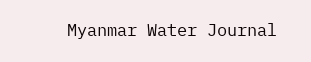Myanmar Water Journal